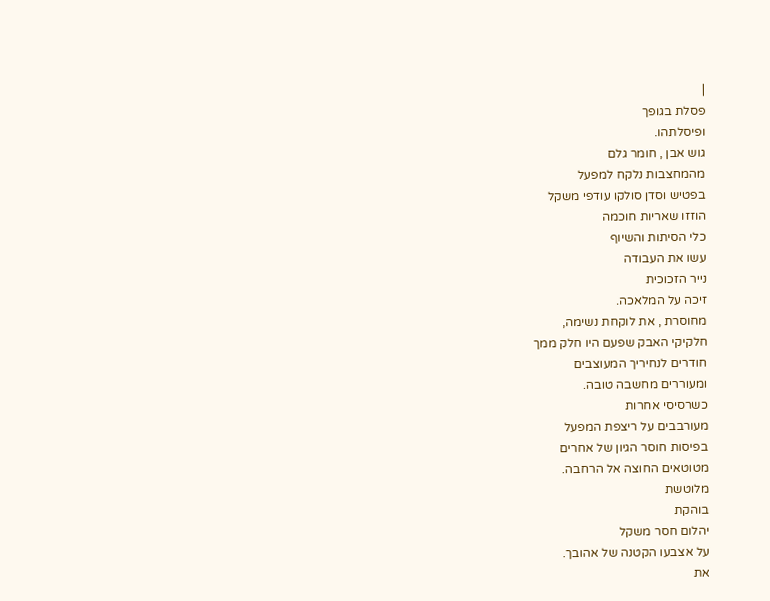|
פסלת בגופך
ופיסלתהו.
גוש אבן , חומר גלם
מהמחצבות נלקח למפעל
בפטיש וסדן סולקו עודפי משקל
הוזזו שאריות חוכמה
כלי הסיתות והשיוף
עשו את העבודה
נייר הזכוכית
זיכה על המלאכה.
מחוסרת , את לוקחת נשימה,
חלקיקי האבק שפעם היו חלק ממך
חודרים לנחיריך המעוצבים
ומעוררים מחשבה טובה.
כשרסיסי אחרות
מעורבבים על ריצפת המפעל
בפיסות חוסר הגיון של אחרים
מטוטאים החוצה אל הרחבה.
מלוטשת
בוהקת
יהלום חסר משקל
על אצבעו הקטנה של אהובך.
את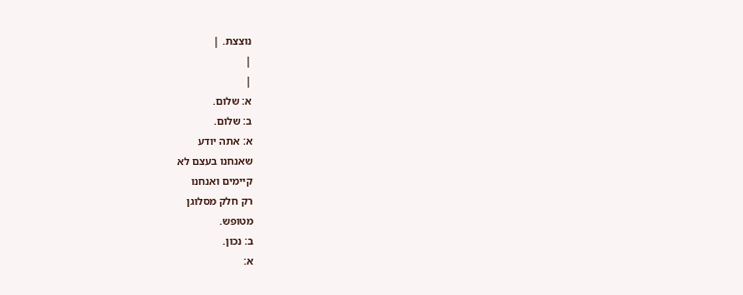נוצצת. |
|
|
א: שלום.
ב: שלום.
א: אתה יודע
שאנחנו בעצם לא
קיימים ואנחנו
רק חלק מסלוגן
מטופש.
ב: נכון.
א: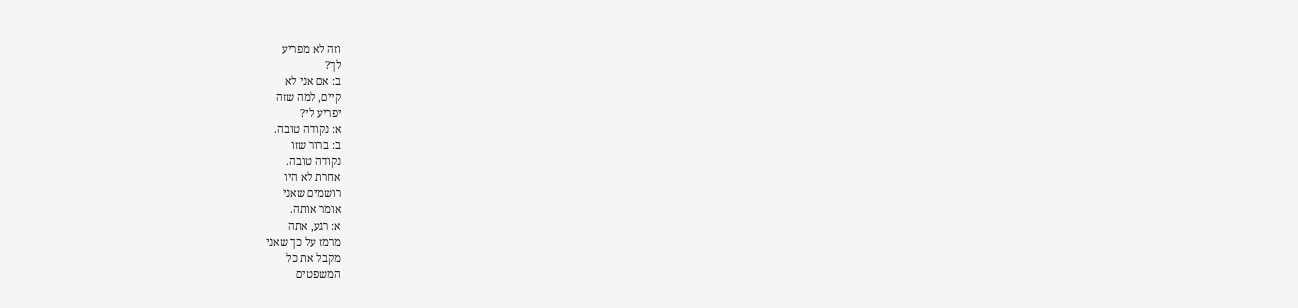וזה לא מפריע
לך?
ב: אם אני לא
קיים, למה שזה
יפריע לי?
א: נקודה טובה.
ב: ברור שזו
נקודה טובה.
אחרת לא היו
רושמים שאני
אומר אותה.
א: רגע, אתה
מרמז על כך שאני
מקבל את כל
המשפטים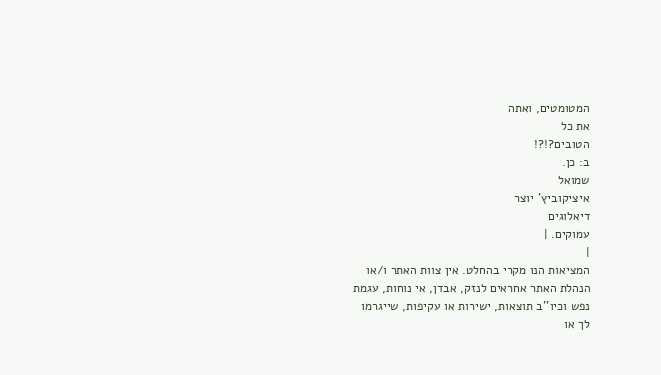המטומטים, ואתה
את כל
הטובים?!?!
ב: כן.
שמואל
איציקוביץ' יוצר
דיאלוגים
עמוקים. |
|
המציאות הנו מקרי בהחלט. אין צוות האתר ו/או
הנהלת האתר אחראים לנזק, אבדן, אי נוחות, עגמת
נפש וכיו''ב תוצאות, ישירות או עקיפות, שייגרמו
לך או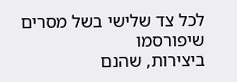לכל צד שלישי בשל מסרים שיפורסמו
ביצירות, שהנם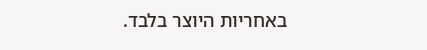באחריות היוצר בלבד.